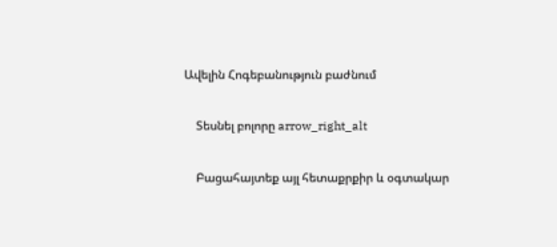Ավելին Հոգեբանություն բաժնում

    Տեսնել բոլորը arrow_right_alt

    Բացահայտեք այլ հետաքրքիր և օգտակար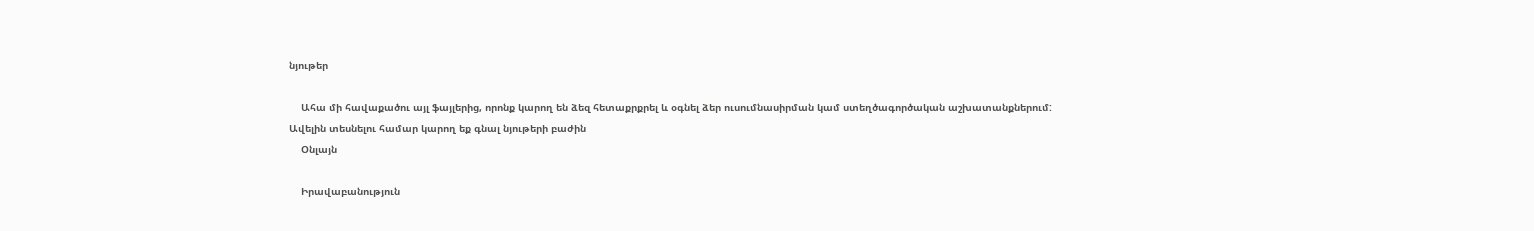նյութեր

    Ահա մի հավաքածու այլ ֆայլերից, որոնք կարող են ձեզ հետաքրքրել և օգնել ձեր ուսումնասիրման կամ ստեղծագործական աշխատանքներում: Ավելին տեսնելու համար կարող եք գնալ նյութերի բաժին
    Օնլայն

    Իրավաբանություն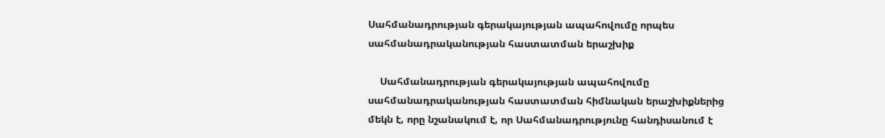Սահմանադրության գերակայության ապահովումը որպես սահմանադրականության հաստատման երաշխիք

    Սահմանադրության գերակայության ապահովումը սահմանադրականության հաստատման հիմնական երաշխիքներից մեկն է, որը նշանակում է, որ Սահմանադրությունը հանդիսանում է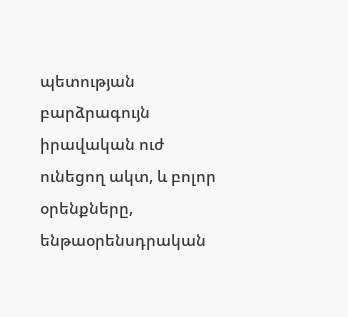պետության բարձրագույն իրավական ուժ ունեցող ակտ, և բոլոր օրենքները, ենթաօրենսդրական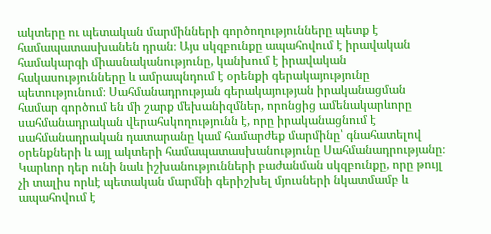ակտերը ու պետական մարմինների գործողությունները պետք է համապատասխանեն դրան։ Այս սկզբունքը ապահովում է իրավական համակարգի միասնականությունը, կանխում է իրավական հակասությունները և ամրապնդում է օրենքի գերակայությունը պետությունում։ Սահմանադրության գերակայության իրականացման համար գործում են մի շարք մեխանիզմներ, որոնցից ամենակարևորը սահմանադրական վերահսկողությունն է, որը իրականացնում է սահմանադրական դատարանը կամ համարժեք մարմինը՝ գնահատելով օրենքների և այլ ակտերի համապատասխանությունը Սահմանադրությանը։ Կարևոր դեր ունի նաև իշխանությունների բաժանման սկզբունքը, որը թույլ չի տալիս որևէ պետական մարմնի գերիշխել մյուսների նկատմամբ և ապահովում է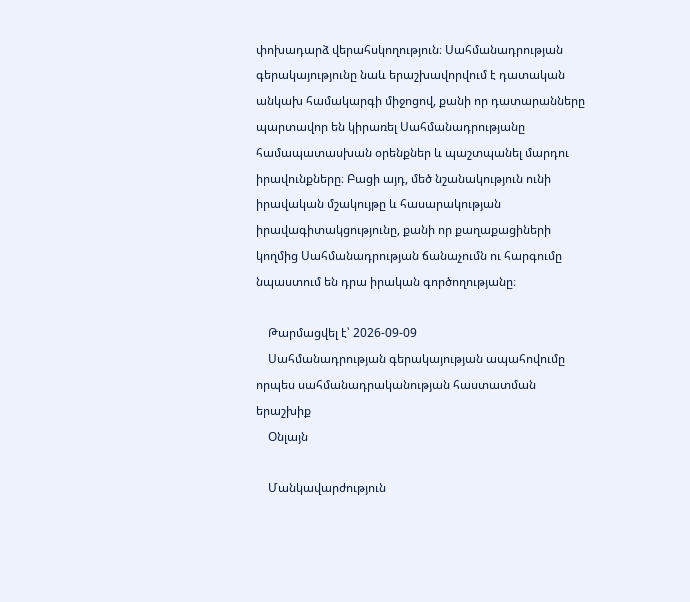փոխադարձ վերահսկողություն։ Սահմանադրության գերակայությունը նաև երաշխավորվում է դատական անկախ համակարգի միջոցով, քանի որ դատարանները պարտավոր են կիրառել Սահմանադրությանը համապատասխան օրենքներ և պաշտպանել մարդու իրավունքները։ Բացի այդ, մեծ նշանակություն ունի իրավական մշակույթը և հասարակության իրավագիտակցությունը, քանի որ քաղաքացիների կողմից Սահմանադրության ճանաչումն ու հարգումը նպաստում են դրա իրական գործողությանը։

    Թարմացվել է՝ 2026-09-09
    Սահմանադրության գերակայության ապահովումը որպես սահմանադրականության հաստատման երաշխիք
    Օնլայն

    Մանկավարժություն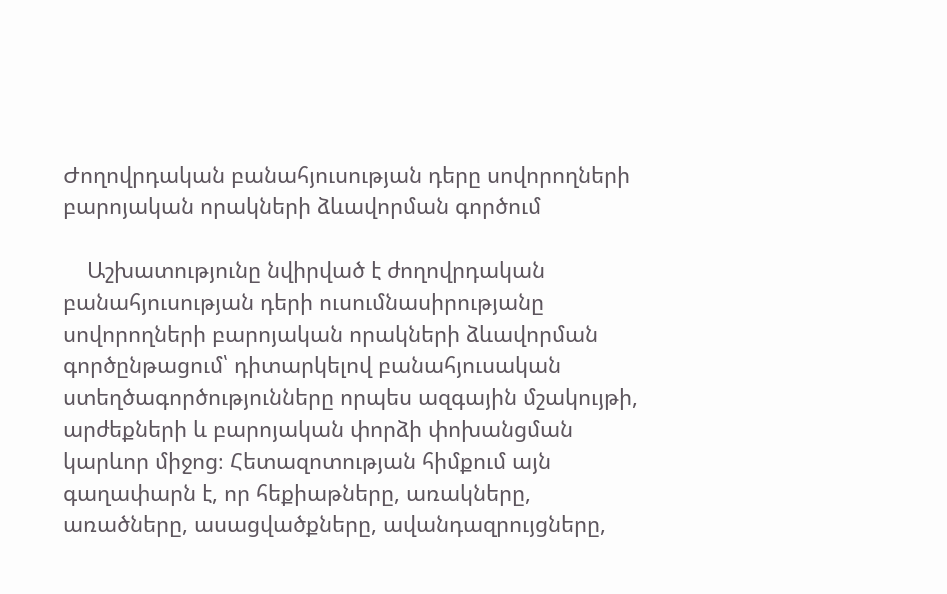Ժողովրդական բանահյուսության դերը սովորողների բարոյական որակների ձևավորման գործում

    Աշխատությունը նվիրված է ժողովրդական բանահյուսության դերի ուսումնասիրությանը սովորողների բարոյական որակների ձևավորման գործընթացում՝ դիտարկելով բանահյուսական ստեղծագործությունները որպես ազգային մշակույթի, արժեքների և բարոյական փորձի փոխանցման կարևոր միջոց։ Հետազոտության հիմքում այն գաղափարն է, որ հեքիաթները, առակները, առածները, ասացվածքները, ավանդազրույցները,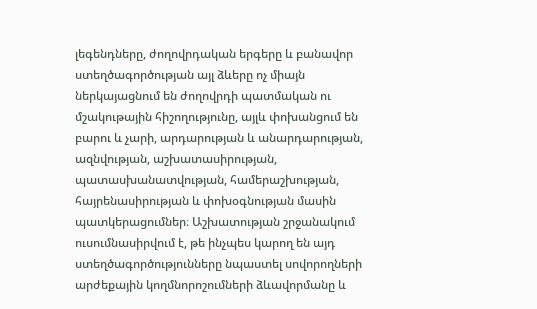լեգենդները, ժողովրդական երգերը և բանավոր ստեղծագործության այլ ձևերը ոչ միայն ներկայացնում են ժողովրդի պատմական ու մշակութային հիշողությունը, այլև փոխանցում են բարու և չարի, արդարության և անարդարության, ազնվության, աշխատասիրության, պատասխանատվության, համերաշխության, հայրենասիրության և փոխօգնության մասին պատկերացումներ։ Աշխատության շրջանակում ուսումնասիրվում է, թե ինչպես կարող են այդ ստեղծագործությունները նպաստել սովորողների արժեքային կողմնորոշումների ձևավորմանը և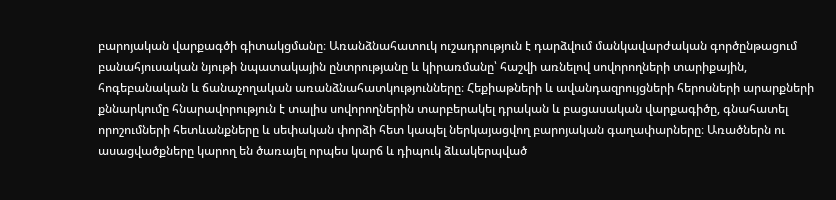բարոյական վարքագծի գիտակցմանը։ Առանձնահատուկ ուշադրություն է դարձվում մանկավարժական գործընթացում բանահյուսական նյութի նպատակային ընտրությանը և կիրառմանը՝ հաշվի առնելով սովորողների տարիքային, հոգեբանական և ճանաչողական առանձնահատկությունները։ Հեքիաթների և ավանդազրույցների հերոսների արարքների քննարկումը հնարավորություն է տալիս սովորողներին տարբերակել դրական և բացասական վարքագիծը, գնահատել որոշումների հետևանքները և սեփական փորձի հետ կապել ներկայացվող բարոյական գաղափարները։ Առածներն ու ասացվածքները կարող են ծառայել որպես կարճ և դիպուկ ձևակերպված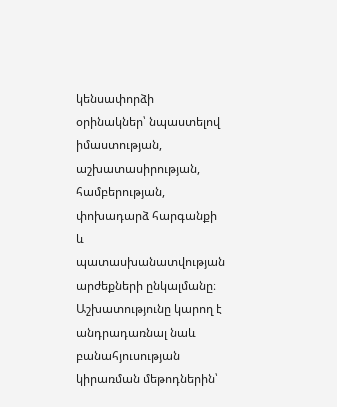կենսափորձի օրինակներ՝ նպաստելով իմաստության, աշխատասիրության, համբերության, փոխադարձ հարգանքի և պատասխանատվության արժեքների ընկալմանը։ Աշխատությունը կարող է անդրադառնալ նաև բանահյուսության կիրառման մեթոդներին՝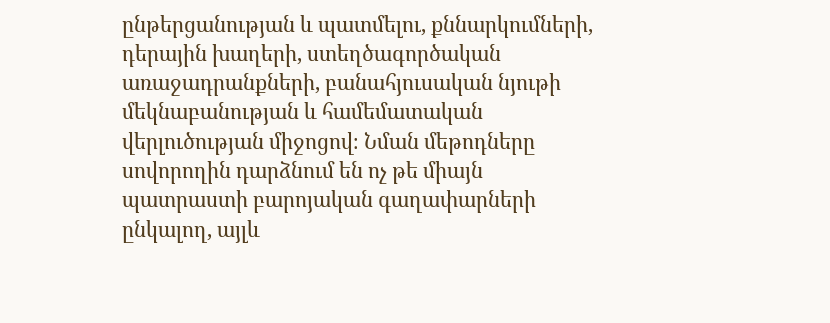ընթերցանության և պատմելու, քննարկումների, դերային խաղերի, ստեղծագործական առաջադրանքների, բանահյուսական նյութի մեկնաբանության և համեմատական վերլուծության միջոցով։ Նման մեթոդները սովորողին դարձնում են ոչ թե միայն պատրաստի բարոյական գաղափարների ընկալող, այլև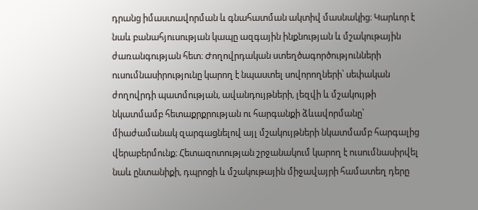դրանց իմաստավորման և գնահատման ակտիվ մասնակից։ Կարևոր է նաև բանահյուսության կապը ազգային ինքնության և մշակութային ժառանգության հետ։ Ժողովրդական ստեղծագործությունների ուսումնասիրությունը կարող է նպաստել սովորողների՝ սեփական ժողովրդի պատմության, ավանդույթների, լեզվի և մշակույթի նկատմամբ հետաքրքրության ու հարգանքի ձևավորմանը՝ միաժամանակ զարգացնելով այլ մշակույթների նկատմամբ հարգալից վերաբերմունք։ Հետազոտության շրջանակում կարող է ուսումնասիրվել նաև ընտանիքի, դպրոցի և մշակութային միջավայրի համատեղ դերը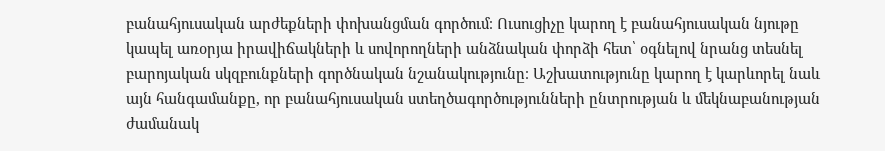բանահյուսական արժեքների փոխանցման գործում։ Ուսուցիչը կարող է բանահյուսական նյութը կապել առօրյա իրավիճակների և սովորողների անձնական փորձի հետ՝ օգնելով նրանց տեսնել բարոյական սկզբունքների գործնական նշանակությունը։ Աշխատությունը կարող է կարևորել նաև այն հանգամանքը, որ բանահյուսական ստեղծագործությունների ընտրության և մեկնաբանության ժամանակ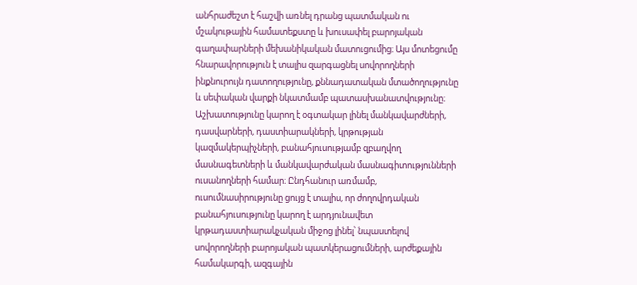անհրաժեշտ է հաշվի առնել դրանց պատմական ու մշակութային համատեքստը և խուսափել բարոյական գաղափարների մեխանիկական մատուցումից։ Այս մոտեցումը հնարավորություն է տալիս զարգացնել սովորողների ինքնուրույն դատողությունը, քննադատական մտածողությունը և սեփական վարքի նկատմամբ պատասխանատվությունը։ Աշխատությունը կարող է օգտակար լինել մանկավարժների, դասվարների, դաստիարակների, կրթության կազմակերպիչների, բանահյուսությամբ զբաղվող մասնագետների և մանկավարժական մասնագիտությունների ուսանողների համար։ Ընդհանուր առմամբ, ուսումնասիրությունը ցույց է տալիս, որ ժողովրդական բանահյուսությունը կարող է արդյունավետ կրթադաստիարակչական միջոց լինել՝ նպաստելով սովորողների բարոյական պատկերացումների, արժեքային համակարգի, ազգային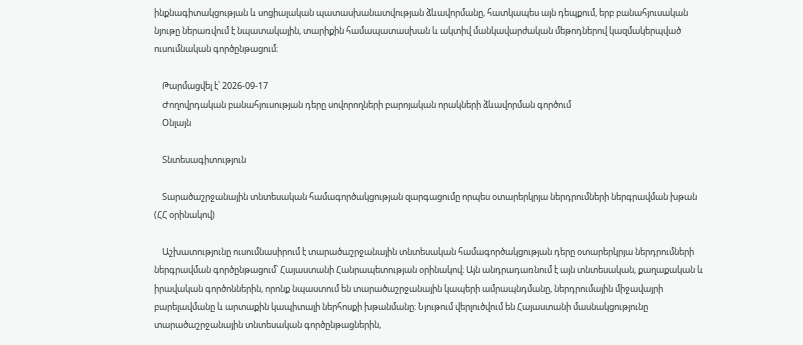ինքնագիտակցության և սոցիալական պատասխանատվության ձևավորմանը, հատկապես այն դեպքում, երբ բանահյուսական նյութը ներառվում է նպատակային, տարիքին համապատասխան և ակտիվ մանկավարժական մեթոդներով կազմակերպված ուսումնական գործընթացում։

    Թարմացվել է՝ 2026-09-17
    Ժողովրդական բանահյուսության դերը սովորողների բարոյական որակների ձևավորման գործում
    Օնլայն

    Տնտեսագիտություն

    Տարածաշրջանային տնտեսական համագործակցության զարգացումը որպես օտարերկրյա ներդրումների ներգրավման խթան (ՀՀ օրինակով)

    Աշխատությունը ուսումնասիրում է տարածաշրջանային տնտեսական համագործակցության դերը օտարերկրյա ներդրումների ներգրավման գործընթացում՝ Հայաստանի Հանրապետության օրինակով։ Այն անդրադառնում է այն տնտեսական, քաղաքական և իրավական գործոններին, որոնք նպաստում են տարածաշրջանային կապերի ամրապնդմանը, ներդրումային միջավայրի բարելավմանը և արտաքին կապիտալի ներհոսքի խթանմանը։ Նյութում վերլուծվում են Հայաստանի մասնակցությունը տարածաշրջանային տնտեսական գործընթացներին,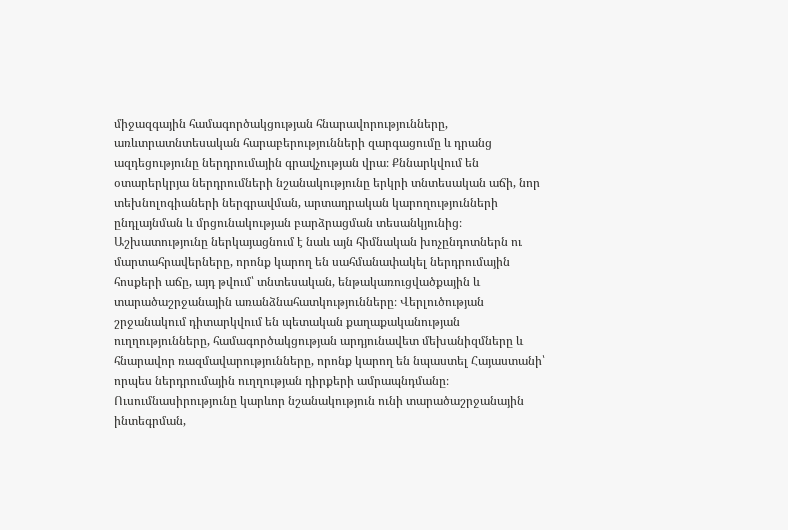միջազգային համագործակցության հնարավորությունները, առևտրատնտեսական հարաբերությունների զարգացումը և դրանց ազդեցությունը ներդրումային գրավչության վրա։ Քննարկվում են օտարերկրյա ներդրումների նշանակությունը երկրի տնտեսական աճի, նոր տեխնոլոգիաների ներգրավման, արտադրական կարողությունների ընդլայնման և մրցունակության բարձրացման տեսանկյունից։ Աշխատությունը ներկայացնում է նաև այն հիմնական խոչընդոտներն ու մարտահրավերները, որոնք կարող են սահմանափակել ներդրումային հոսքերի աճը, այդ թվում՝ տնտեսական, ենթակառուցվածքային և տարածաշրջանային առանձնահատկությունները։ Վերլուծության շրջանակում դիտարկվում են պետական քաղաքականության ուղղությունները, համագործակցության արդյունավետ մեխանիզմները և հնարավոր ռազմավարությունները, որոնք կարող են նպաստել Հայաստանի՝ որպես ներդրումային ուղղության դիրքերի ամրապնդմանը։ Ուսումնասիրությունը կարևոր նշանակություն ունի տարածաշրջանային ինտեգրման,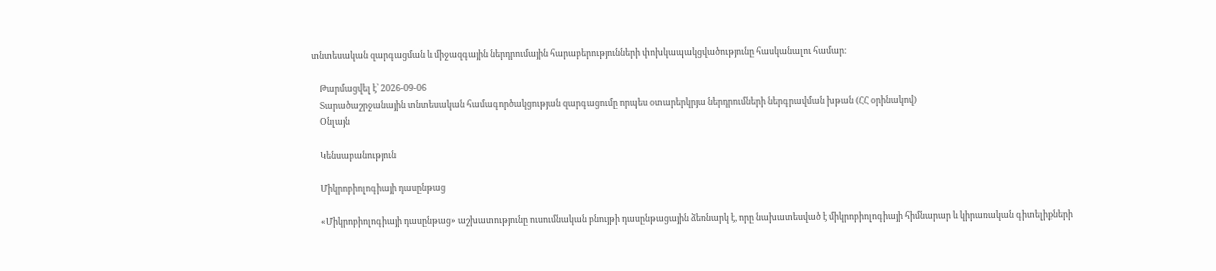տնտեսական զարգացման և միջազգային ներդրումային հարաբերությունների փոխկապակցվածությունը հասկանալու համար։

    Թարմացվել է՝ 2026-09-06
    Տարածաշրջանային տնտեսական համագործակցության զարգացումը որպես օտարերկրյա ներդրումների ներգրավման խթան (ՀՀ օրինակով)
    Օնլայն

    Կենսաբանություն

    Միկրոբիոլոգիայի դասընթաց

    «Միկրոբիոլոգիայի դասընթաց» աշխատությունը ուսումնական բնույթի դասընթացային ձեռնարկ է, որը նախատեսված է միկրոբիոլոգիայի հիմնարար և կիրառական գիտելիքների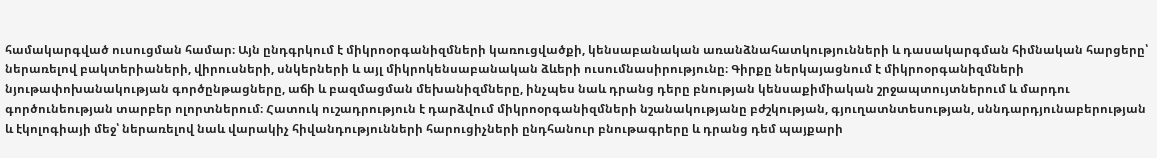համակարգված ուսուցման համար։ Այն ընդգրկում է միկրոօրգանիզմների կառուցվածքի, կենսաբանական առանձնահատկությունների և դասակարգման հիմնական հարցերը՝ ներառելով բակտերիաների, վիրուսների, սնկերների և այլ միկրոկենսաբանական ձևերի ուսումնասիրությունը։ Գիրքը ներկայացնում է միկրոօրգանիզմների նյութափոխանակության գործընթացները, աճի և բազմացման մեխանիզմները, ինչպես նաև դրանց դերը բնության կենսաքիմիական շրջապտույտներում և մարդու գործունեության տարբեր ոլորտներում։ Հատուկ ուշադրություն է դարձվում միկրոօրգանիզմների նշանակությանը բժշկության, գյուղատնտեսության, սննդարդյունաբերության և էկոլոգիայի մեջ՝ ներառելով նաև վարակիչ հիվանդությունների հարուցիչների ընդհանուր բնութագրերը և դրանց դեմ պայքարի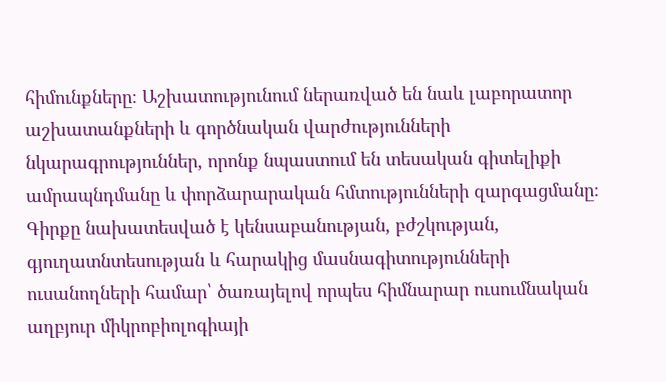հիմունքները։ Աշխատությունում ներառված են նաև լաբորատոր աշխատանքների և գործնական վարժությունների նկարագրություններ, որոնք նպաստում են տեսական գիտելիքի ամրապնդմանը և փորձարարական հմտությունների զարգացմանը։ Գիրքը նախատեսված է կենսաբանության, բժշկության, գյուղատնտեսության և հարակից մասնագիտությունների ուսանողների համար՝ ծառայելով որպես հիմնարար ուսումնական աղբյուր միկրոբիոլոգիայի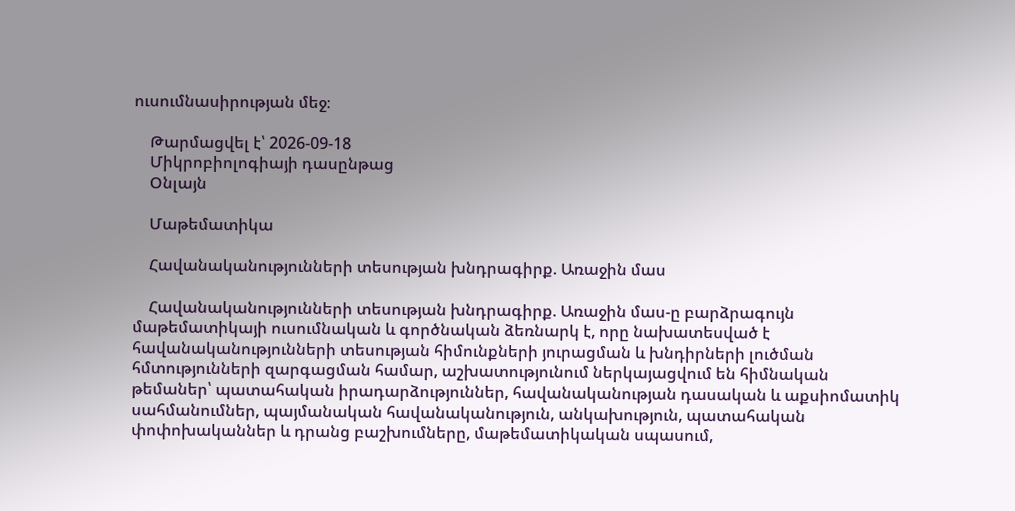ուսումնասիրության մեջ։

    Թարմացվել է՝ 2026-09-18
    Միկրոբիոլոգիայի դասընթաց
    Օնլայն

    Մաթեմատիկա

    Հավանականությունների տեսության խնդրագիրք. Առաջին մաս

    Հավանականությունների տեսության խնդրագիրք. Առաջին մաս-ը բարձրագույն մաթեմատիկայի ուսումնական և գործնական ձեռնարկ է, որը նախատեսված է հավանականությունների տեսության հիմունքների յուրացման և խնդիրների լուծման հմտությունների զարգացման համար, աշխատությունում ներկայացվում են հիմնական թեմաներ՝ պատահական իրադարձություններ, հավանականության դասական և աքսիոմատիկ սահմանումներ, պայմանական հավանականություն, անկախություն, պատահական փոփոխականներ և դրանց բաշխումները, մաթեմատիկական սպասում,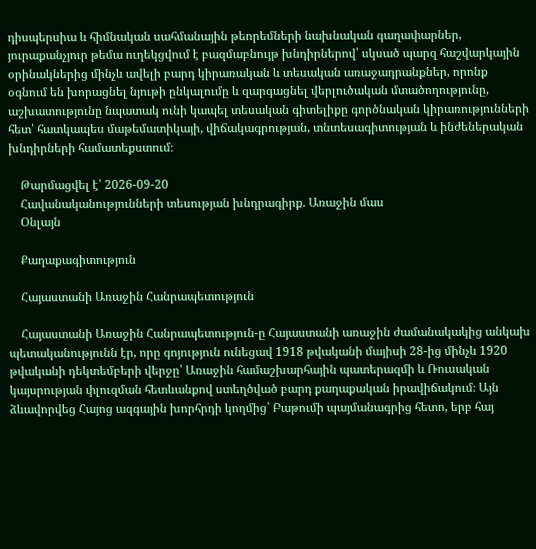դիսպերսիա և հիմնական սահմանային թեորեմների նախնական գաղափարներ, յուրաքանչյուր թեմա ուղեկցվում է բազմաբնույթ խնդիրներով՝ սկսած պարզ հաշվարկային օրինակներից մինչև ավելի բարդ կիրառական և տեսական առաջադրանքներ, որոնք օգնում են խորացնել նյութի ընկալումը և զարգացնել վերլուծական մտածողությունը, աշխատությունը նպատակ ունի կապել տեսական գիտելիքը գործնական կիրառությունների հետ՝ հատկապես մաթեմատիկայի, վիճակագրության, տնտեսագիտության և ինժեներական խնդիրների համատեքստում։

    Թարմացվել է՝ 2026-09-20
    Հավանականությունների տեսության խնդրագիրք. Առաջին մաս
    Օնլայն

    Քաղաքագիտություն

    Հայաստանի Առաջին Հանրապետություն

    Հայաստանի Առաջին Հանրապետություն-ը Հայաստանի առաջին ժամանակակից անկախ պետականությունն էր, որը գոյություն ունեցավ 1918 թվականի մայիսի 28-ից մինչև 1920 թվականի դեկտեմբերի վերջը՝ Առաջին համաշխարհային պատերազմի և Ռուսական կայսրության փլուզման հետևանքով ստեղծված բարդ քաղաքական իրավիճակում։ Այն ձևավորվեց Հայոց ազգային խորհրդի կողմից՝ Բաթումի պայմանագրից հետո, երբ հայ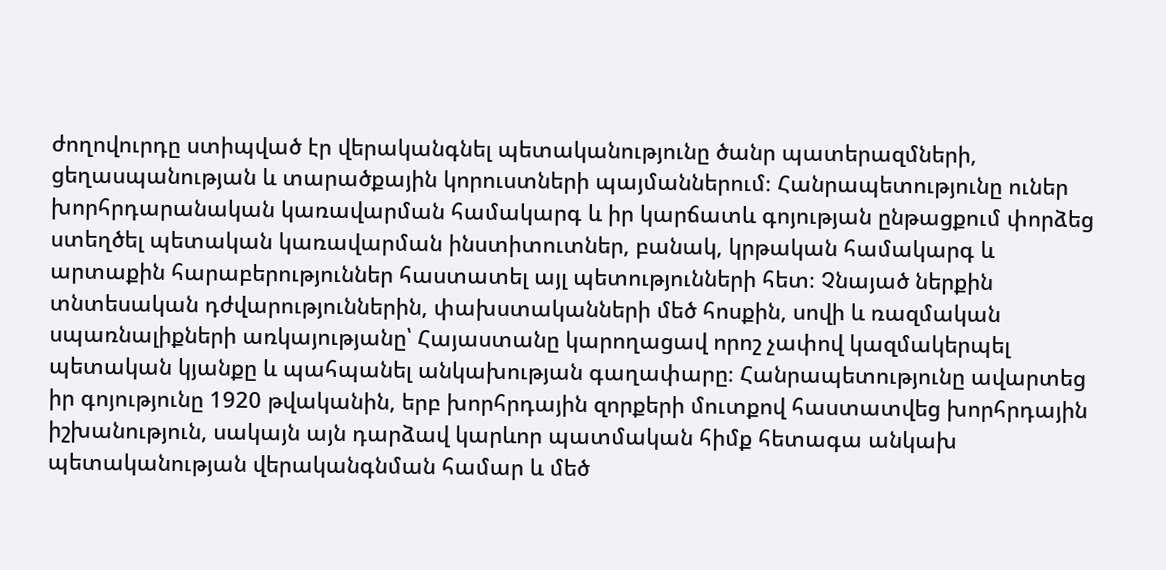ժողովուրդը ստիպված էր վերականգնել պետականությունը ծանր պատերազմների, ցեղասպանության և տարածքային կորուստների պայմաններում։ Հանրապետությունը ուներ խորհրդարանական կառավարման համակարգ և իր կարճատև գոյության ընթացքում փորձեց ստեղծել պետական կառավարման ինստիտուտներ, բանակ, կրթական համակարգ և արտաքին հարաբերություններ հաստատել այլ պետությունների հետ։ Չնայած ներքին տնտեսական դժվարություններին, փախստականների մեծ հոսքին, սովի և ռազմական սպառնալիքների առկայությանը՝ Հայաստանը կարողացավ որոշ չափով կազմակերպել պետական կյանքը և պահպանել անկախության գաղափարը։ Հանրապետությունը ավարտեց իր գոյությունը 1920 թվականին, երբ խորհրդային զորքերի մուտքով հաստատվեց խորհրդային իշխանություն, սակայն այն դարձավ կարևոր պատմական հիմք հետագա անկախ պետականության վերականգնման համար և մեծ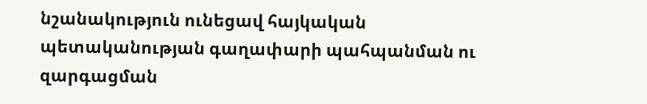նշանակություն ունեցավ հայկական պետականության գաղափարի պահպանման ու զարգացման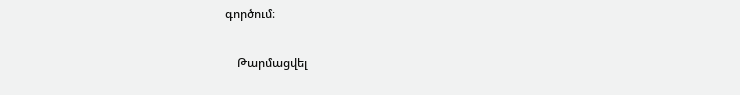գործում։

    Թարմացվել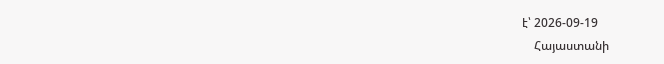է՝ 2026-09-19
    Հայաստանի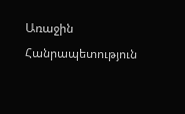Առաջին Հանրապետություն